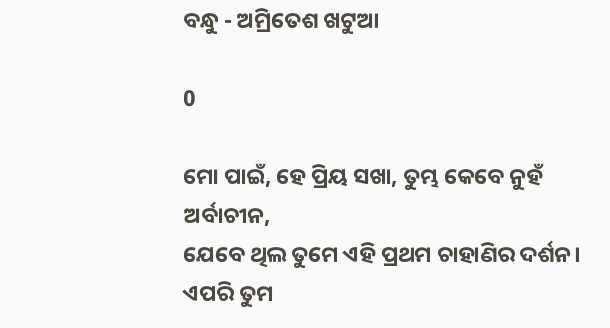ବନ୍ଧୁ - ଅମ୍ରିତେଶ ଖଟୁଆ

0

ମୋ ପାଇଁ, ହେ ପ୍ରିୟ ସଖା, ତୁମ୍ଭ କେବେ ନୁହଁ ଅର୍ବାଚୀନ,
ଯେବେ ଥିଲ ତୁମେ ଏହି ପ୍ରଥମ ଚାହାଣିର ଦର୍ଶନ।
ଏପରି ତୁମ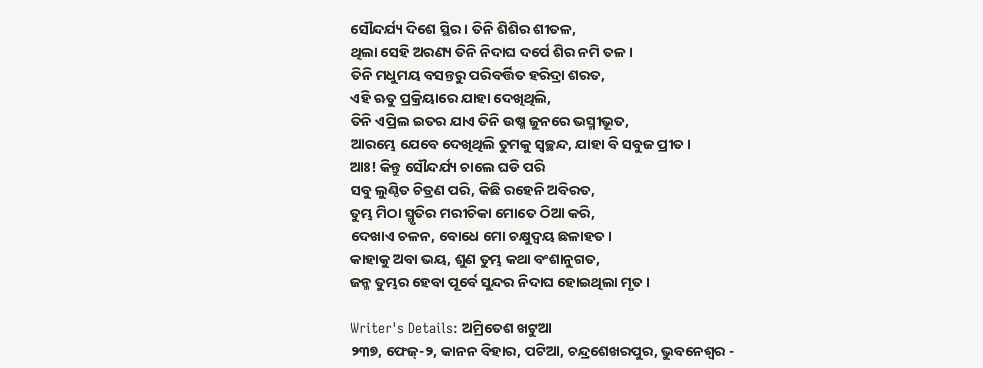ସୌନ୍ଦର୍ଯ୍ୟ ଦିଶେ ସ୍ଥିର। ତିନି ଶିଶିର ଶୀତଳ,
ଥିଲା ସେହି ଅରଣ୍ୟ ତିନି ନିଦାଘ ଦର୍ପେ ଶିର ନମି ତଳ।
ତିନି ମଧୁମୟ ବସନ୍ତରୁ ପରିବର୍ତ୍ତିତ ହରିଦ୍ରା ଶରତ,
ଏହି ଋତୁ ପ୍ରକ୍ରିୟାରେ ଯାହା ଦେଖିଥିଲି,
ତିନି ଏପ୍ରିଲ ଇତର ଯାଏ ତିନି ଉଷ୍ମ ଜୁନରେ ଭସ୍ମୀଭୂତ,
ଆରମ୍ଭେ ଯେବେ ଦେଖିଥିଲି ତୁମକୁ ସ୍ୱଚ୍ଛନ୍ଦ, ଯାହା ବି ସବୁଜ ପ୍ରୀତ।
ଆଃ! କିନ୍ତୁ ସୌନ୍ଦର୍ଯ୍ୟ ଚାଲେ ଘଡି ପରି
ସବୁ ଲୁଣ୍ଠିତ ଚିତ୍ରଣ ପରି, କିଛି ରହେନି ଅବିରତ,
ତୁମ୍ଭ ମିଠା ସ୍ମୃତିର ମରୀଚିକା ମୋତେ ଠିଆ କରି,
ଦେଖାଏ ଚଳନ, ବୋଧେ ମୋ ଚକ୍ଷୁଦ୍ୱୟ ଛଳାହତ।
କାହାକୁ ଅବା ଭୟ, ଶୁଣ ତୁମ୍ଭ କଥା ବଂଶାନୁଗତ,
ଜନ୍ମ ତୁମ୍ଭର ହେବା ପୂର୍ବେ ସୁନ୍ଦର ନିଦାଘ ହୋଇଥିଲା ମୃତ।

Writer's Details: ଅମ୍ରିତେଶ ଖଟୁଆ
୨୩୭, ଫେଜ୍-୨, କାନନ ବିହାର, ପଟିଆ, ଚନ୍ଦ୍ରଶେଖରପୁର, ଭୁବନେଶ୍ୱର -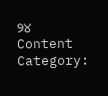୨୪
Content Category: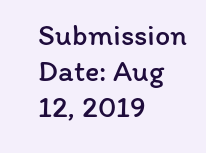Submission Date: Aug 12, 2019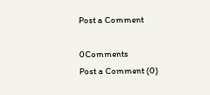Post a Comment

0Comments
Post a Comment (0)